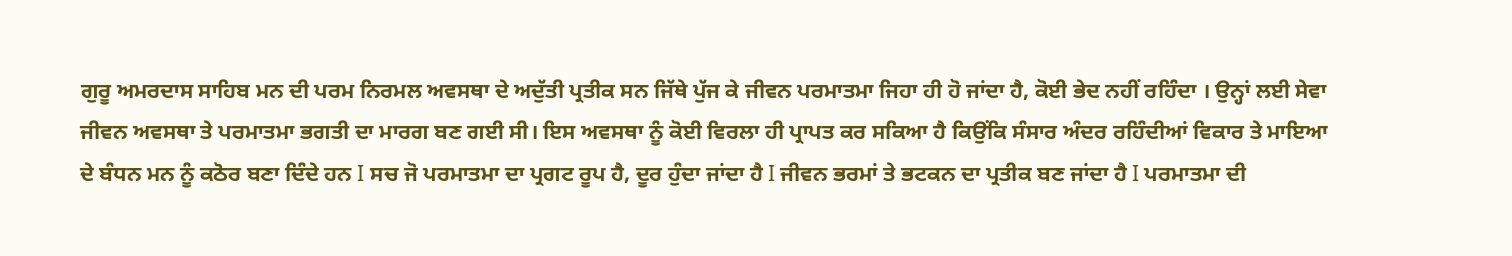ਗੁਰੂ ਅਮਰਦਾਸ ਸਾਹਿਬ ਮਨ ਦੀ ਪਰਮ ਨਿਰਮਲ ਅਵਸਥਾ ਦੇ ਅਦੁੱਤੀ ਪ੍ਰਤੀਕ ਸਨ ਜਿੱਥੇ ਪੁੱਜ ਕੇ ਜੀਵਨ ਪਰਮਾਤਮਾ ਜਿਹਾ ਹੀ ਹੋ ਜਾਂਦਾ ਹੈ, ਕੋਈ ਭੇਦ ਨਹੀਂ ਰਹਿੰਦਾ । ਉਨ੍ਹਾਂ ਲਈ ਸੇਵਾ ਜੀਵਨ ਅਵਸਥਾ ਤੇ ਪਰਮਾਤਮਾ ਭਗਤੀ ਦਾ ਮਾਰਗ ਬਣ ਗਈ ਸੀ। ਇਸ ਅਵਸਥਾ ਨੂੰ ਕੋਈ ਵਿਰਲਾ ਹੀ ਪ੍ਰਾਪਤ ਕਰ ਸਕਿਆ ਹੈ ਕਿਉਂਕਿ ਸੰਸਾਰ ਅੰਦਰ ਰਹਿੰਦੀਆਂ ਵਿਕਾਰ ਤੇ ਮਾਇਆ ਦੇ ਬੰਧਨ ਮਨ ਨੂੰ ਕਠੋਰ ਬਣਾ ਦਿੰਦੇ ਹਨ I ਸਚ ਜੋ ਪਰਮਾਤਮਾ ਦਾ ਪ੍ਰਗਟ ਰੂਪ ਹੈ, ਦੂਰ ਹੁੰਦਾ ਜਾਂਦਾ ਹੈ I ਜੀਵਨ ਭਰਮਾਂ ਤੇ ਭਟਕਨ ਦਾ ਪ੍ਰਤੀਕ ਬਣ ਜਾਂਦਾ ਹੈ I ਪਰਮਾਤਮਾ ਦੀ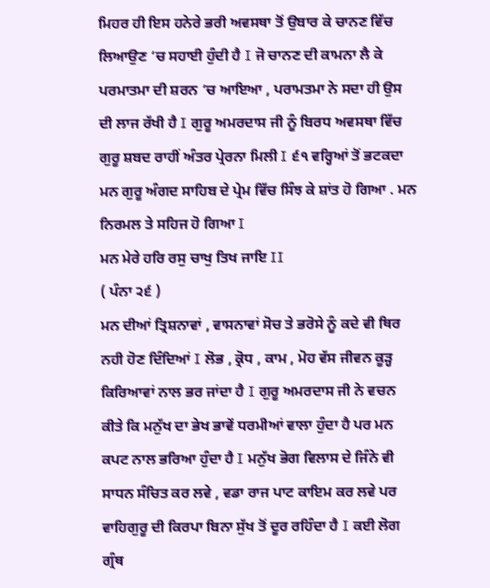ਮਿਹਰ ਹੀ ਇਸ ਹਨੇਰੇ ਭਰੀ ਅਵਸਥਾ ਤੋਂ ਉਬਾਰ ਕੇ ਚਾਨਣ ਵਿੱਚ ਲਿਆਉਣ ‘ਚ ਸਹਾਈ ਹੁੰਦੀ ਹੈ I ਜੋ ਚਾਨਣ ਦੀ ਕਾਮਨਾ ਲੈ ਕੇ ਪਰਮਾਤਮਾ ਦੀ ਸ਼ਰਨ ‘ਚ ਆਇਆ , ਪਰਾਮਤਮਾ ਨੇ ਸਦਾ ਹੀ ਉਸ ਦੀ ਲਾਜ ਰੱਖੀ ਹੈ I ਗੁਰੂ ਅਮਰਦਾਸ ਜੀ ਨੂੰ ਬਿਰਧ ਅਵਸਥਾ ਵਿੱਚ ਗੁਰੂ ਸ਼ਬਦ ਰਾਹੀਂ ਅੰਤਰ ਪ੍ਰੇਰਨਾ ਮਿਲੀ I ੬੧ ਵਰ੍ਹਿਆਂ ਤੋਂ ਭਟਕਦਾ ਮਨ ਗੁਰੂ ਅੰਗਦ ਸਾਹਿਬ ਦੇ ਪ੍ਰੇਮ ਵਿੱਚ ਸਿੰਝ ਕੇ ਸ਼ਾਂਤ ਹੋ ਗਿਆ . ਮਨ ਨਿਰਮਲ ਤੇ ਸਹਿਜ ਹੋ ਗਿਆ I
ਮਨ ਮੇਰੇ ਹਰਿ ਰਸੁ ਚਾਖੁ ਤਿਖ ਜਾਇ II
( ਪੰਨਾ ੨੬ )
ਮਨ ਦੀਆਂ ਤ੍ਰਿਸ਼ਨਾਵਾਂ , ਵਾਸਨਾਵਾਂ ਸੋਚ ਤੇ ਭਰੋਸੇ ਨੂੰ ਕਦੇ ਵੀ ਥਿਰ ਨਹੀ ਹੋਣ ਦਿੰਦਿਆਂ I ਲੋਭ , ਕ੍ਰੋਧ , ਕਾਮ , ਮੋਹ ਵੱਸ ਜੀਵਨ ਕੂੜ੍ਹ ਕਿਰਿਆਵਾਂ ਨਾਲ ਭਰ ਜਾਂਦਾ ਹੈ I ਗੁਰੂ ਅਮਰਦਾਸ ਜੀ ਨੇ ਵਚਨ ਕੀਤੇ ਕਿ ਮਨੁੱਖ ਦਾ ਭੇਖ ਭਾਵੇਂ ਧਰਮੀਆਂ ਵਾਲਾ ਹੁੰਦਾ ਹੈ ਪਰ ਮਨ ਕਪਟ ਨਾਲ ਭਰਿਆ ਹੁੰਦਾ ਹੈ I ਮਨੁੱਖ ਭੋਗ ਵਿਲਾਸ ਦੇ ਜਿੰਨੇ ਵੀ ਸਾਧਨ ਸੰਚਿਤ ਕਰ ਲਵੇ , ਵਡਾ ਰਾਜ ਪਾਟ ਕਾਇਮ ਕਰ ਲਵੇ ਪਰ ਵਾਹਿਗੁਰੂ ਦੀ ਕਿਰਪਾ ਬਿਨਾ ਸੁੱਖ ਤੋਂ ਦੂਰ ਰਹਿੰਦਾ ਹੈ I ਕਈ ਲੋਗ ਗ੍ਰੰਥ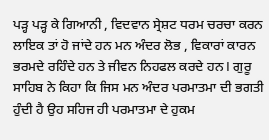ਪੜ੍ਹ ਪੜ੍ਹ ਕੇ ਗਿਆਨੀ , ਵਿਦਵਾਨ ਸ੍ਰੇਸ਼ਟ ਧਰਮ ਚਰਚਾ ਕਰਨ ਲਾਇਕ ਤਾਂ ਹੋ ਜਾਂਦੇ ਹਨ ਮਨ ਅੰਦਰ ਲੋਭ , ਵਿਕਾਰਾਂ ਕਾਰਨ ਭਰਮਦੇ ਰਹਿੰਦੇ ਹਨ ਤੇ ਜੀਵਨ ਨਿਹਫਲ ਕਰਦੇ ਹਨ I ਗੁਰੂ ਸਾਹਿਬ ਨੇ ਕਿਹਾ ਕਿ ਜਿਸ ਮਨ ਅੰਦਰ ਪਰਮਾਤਮਾ ਦੀ ਭਗਤੀ ਹੁੰਦੀ ਹੈ ਉਹ ਸਹਿਜ ਹੀ ਪਰਮਾਤਮਾ ਦੇ ਹੁਕਮ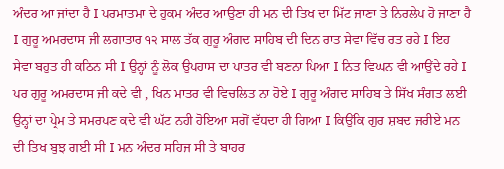ਅੰਦਰ ਆ ਜਾਂਦਾ ਹੈ I ਪਰਮਾਤਮਾ ਦੇ ਹੁਕਮ ਅੰਦਰ ਆਉਣਾ ਹੀ ਮਨ ਦੀ ਤਿਖ ਦਾ ਮਿੱਟ ਜਾਣਾ ਤੇ ਨਿਰਲੇਪ ਹੋ ਜਾਣਾ ਹੈ I ਗੁਰੂ ਅਮਰਦਾਸ ਜੀ ਲਗਾਤਾਰ ੧੨ ਸਾਲ ਤੱਕ ਗੁਰੂ ਅੰਗਦ ਸਾਹਿਬ ਦੀ ਦਿਨ ਰਾਤ ਸੇਵਾ ਵਿੱਚ ਰਤ ਰਹੇ I ਇਹ ਸੇਵਾ ਬਹੁਤ ਹੀ ਕਠਿਨ ਸੀ I ਉਨ੍ਹਾਂ ਨੂੰ ਲੋਕ ਉਪਹਾਸ ਦਾ ਪਾਤਰ ਵੀ ਬਣਨਾ ਪਿਆ I ਨਿਤ ਵਿਘਨ ਵੀ ਆਉਂਦੇ ਰਹੇ I ਪਰ ਗੁਰੂ ਅਮਰਦਾਸ ਜੀ ਕਦੇ ਵੀ , ਖਿਨ ਮਾਤਰ ਵੀ ਵਿਚਲਿਤ ਨਾ ਹੋਏ I ਗੁਰੂ ਅੰਗਦ ਸਾਹਿਬ ਤੇ ਸਿੱਖ ਸੰਗਤ ਲਈ ਉਨ੍ਹਾਂ ਦਾ ਪ੍ਰੇਮ ਤੇ ਸਮਰਪਣ ਕਦੇ ਵੀ ਘੱਟ ਨਹੀ ਹੋਇਆ ਸਗੋਂ ਵੱਧਦਾ ਹੀ ਗਿਆ I ਕਿਉਂਕਿ ਗੁਰ ਸ਼ਬਦ ਜਰੀਏ ਮਨ ਦੀ ਤਿਖ ਬੁਝ ਗਈ ਸੀ I ਮਨ ਅੰਦਰ ਸਹਿਜ ਸੀ ਤੇ ਬਾਹਰ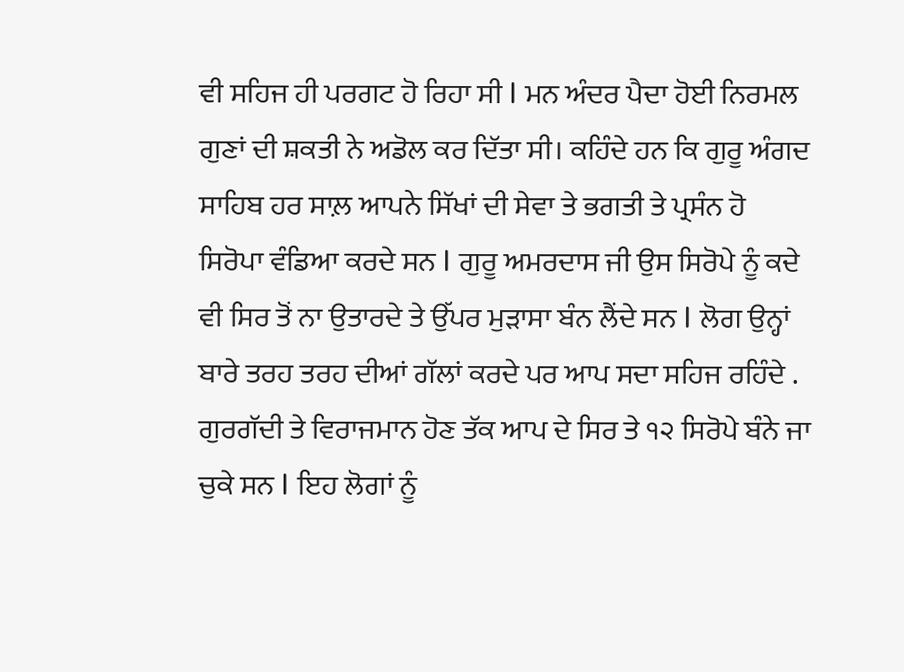ਵੀ ਸਹਿਜ ਹੀ ਪਰਗਟ ਹੋ ਰਿਹਾ ਸੀ I ਮਨ ਅੰਦਰ ਪੈਦਾ ਹੋਈ ਨਿਰਮਲ ਗੁਣਾਂ ਦੀ ਸ਼ਕਤੀ ਨੇ ਅਡੋਲ ਕਰ ਦਿੱਤਾ ਸੀ। ਕਹਿੰਦੇ ਹਨ ਕਿ ਗੁਰੂ ਅੰਗਦ ਸਾਹਿਬ ਹਰ ਸਾਲ਼ ਆਪਨੇ ਸਿੱਖਾਂ ਦੀ ਸੇਵਾ ਤੇ ਭਗਤੀ ਤੇ ਪ੍ਰਸੰਨ ਹੋ ਸਿਰੋਪਾ ਵੰਡਿਆ ਕਰਦੇ ਸਨ I ਗੁਰੂ ਅਮਰਦਾਸ ਜੀ ਉਸ ਸਿਰੋਪੇ ਨੂੰ ਕਦੇ ਵੀ ਸਿਰ ਤੋਂ ਨਾ ਉਤਾਰਦੇ ਤੇ ਉੱਪਰ ਮੁੜਾਸਾ ਬੰਨ ਲੈਂਦੇ ਸਨ I ਲੋਗ ਉਨ੍ਹਾਂ ਬਾਰੇ ਤਰਹ ਤਰਹ ਦੀਆਂ ਗੱਲਾਂ ਕਰਦੇ ਪਰ ਆਪ ਸਦਾ ਸਹਿਜ ਰਹਿੰਦੇ . ਗੁਰਗੱਦੀ ਤੇ ਵਿਰਾਜਮਾਨ ਹੋਣ ਤੱਕ ਆਪ ਦੇ ਸਿਰ ਤੇ ੧੨ ਸਿਰੋਪੇ ਬੰਨੇ ਜਾ ਚੁਕੇ ਸਨ I ਇਹ ਲੋਗਾਂ ਨੂੰ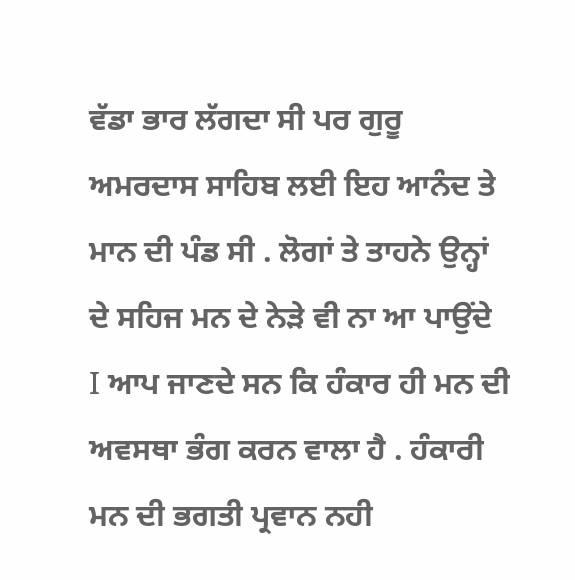ਵੱਡਾ ਭਾਰ ਲੱਗਦਾ ਸੀ ਪਰ ਗੁਰੂ ਅਮਰਦਾਸ ਸਾਹਿਬ ਲਈ ਇਹ ਆਨੰਦ ਤੇ ਮਾਨ ਦੀ ਪੰਡ ਸੀ . ਲੋਗਾਂ ਤੇ ਤਾਹਨੇ ਉਨ੍ਹਾਂ ਦੇ ਸਹਿਜ ਮਨ ਦੇ ਨੇੜੇ ਵੀ ਨਾ ਆ ਪਾਉਂਦੇ I ਆਪ ਜਾਣਦੇ ਸਨ ਕਿ ਹੰਕਾਰ ਹੀ ਮਨ ਦੀ ਅਵਸਥਾ ਭੰਗ ਕਰਨ ਵਾਲਾ ਹੈ . ਹੰਕਾਰੀ ਮਨ ਦੀ ਭਗਤੀ ਪ੍ਰਵਾਨ ਨਹੀ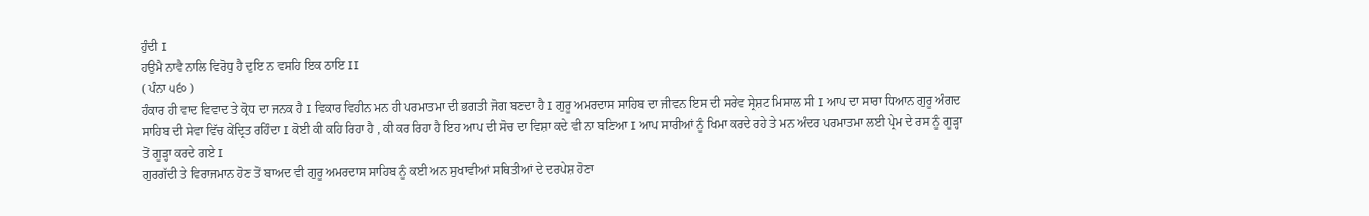ਹੁੰਦੀ I
ਹਉਮੈ ਨਾਵੈ ਨਾਲਿ ਵਿਰੋਧੁ ਹੈ ਦੁਇ ਨ ਵਸਹਿ ਇਕ ਠਾਇ II
( ਪੰਨਾ ੫੬੦ )
ਹੰਕਾਰ ਹੀ ਵਾਦ ਵਿਵਾਦ ਤੇ ਕ੍ਰੋਧ ਦਾ ਜਨਕ ਹੈ I ਵਿਕਾਰ ਵਿਹੀਨ ਮਨ ਹੀ ਪਰਮਾਤਮਾ ਦੀ ਭਗਤੀ ਜੋਗ ਬਣਦਾ ਹੈ I ਗੁਰੂ ਅਮਰਦਾਸ ਸਾਹਿਬ ਦਾ ਜੀਵਨ ਇਸ ਦੀ ਸਰੇਵ ਸ੍ਰੇਸ਼ਟ ਮਿਸਾਲ ਸੀ I ਆਪ ਦਾ ਸਾਰਾ ਧਿਆਨ ਗੁਰੂ ਅੰਗਦ ਸਾਹਿਬ ਦੀ ਸੇਵਾ ਵਿੱਚ ਕੇਂਦ੍ਰਿਤ ਰਹਿੰਦਾ I ਕੋਈ ਕੀ ਕਹਿ ਰਿਹਾ ਹੈ , ਕੀ ਕਰ ਰਿਹਾ ਹੈ ਇਹ ਆਪ ਦੀ ਸੋਚ ਦਾ ਵਿਸ਼ਾ ਕਦੇ ਵੀ ਨਾ ਬਣਿਆ I ਆਪ ਸਾਰੀਆਂ ਨੂੰ ਖਿਮਾ ਕਰਦੇ ਰਹੇ ਤੇ ਮਨ ਅੰਦਰ ਪਰਮਾਤਮਾ ਲਈ ਪ੍ਰੇਮ ਦੇ ਰਸ ਨੂੰ ਗੂੜ੍ਹਾ ਤੋਂ ਗੂੜ੍ਹਾ ਕਰਦੇ ਗਏ I
ਗੁਰਗੱਦੀ ਤੇ ਵਿਰਾਜਮਾਨ ਹੋਣ ਤੋਂ ਬਾਅਦ ਵੀ ਗੁਰੂ ਅਮਰਦਾਸ ਸਾਹਿਬ ਨੂੰ ਕਈ ਅਨ ਸੁਖਾਵੀਆਂ ਸਥਿਤੀਆਂ ਦੇ ਦਰਪੇਸ਼ ਹੋਣਾ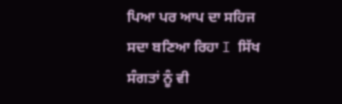ਪਿਆ ਪਰ ਆਪ ਦਾ ਸਹਿਜ ਸਦਾ ਬਣਿਆ ਰਿਹਾ I ਸਿੱਖ ਸੰਗਤਾਂ ਨੂੰ ਵੀ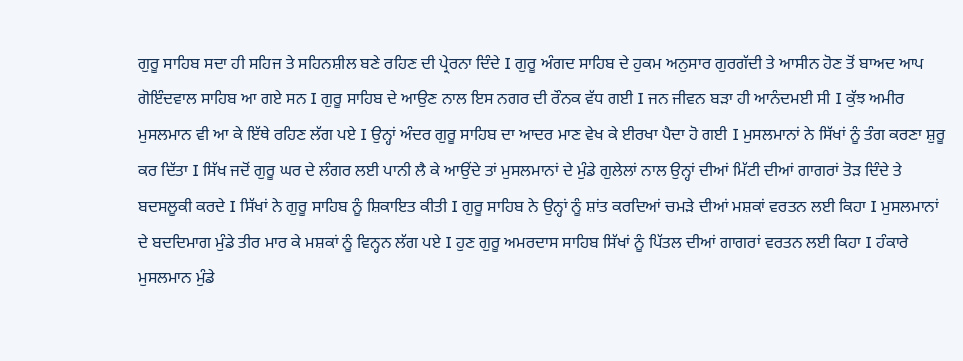ਗੁਰੂ ਸਾਹਿਬ ਸਦਾ ਹੀ ਸਹਿਜ ਤੇ ਸਹਿਨਸ਼ੀਲ ਬਣੇ ਰਹਿਣ ਦੀ ਪ੍ਰੇਰਨਾ ਦਿੰਦੇ I ਗੁਰੂ ਅੰਗਦ ਸਾਹਿਬ ਦੇ ਹੁਕਮ ਅਨੁਸਾਰ ਗੁਰਗੱਦੀ ਤੇ ਆਸੀਨ ਹੋਣ ਤੋਂ ਬਾਅਦ ਆਪ ਗੋਇੰਦਵਾਲ ਸਾਹਿਬ ਆ ਗਏ ਸਨ I ਗੁਰੂ ਸਾਹਿਬ ਦੇ ਆਉਣ ਨਾਲ ਇਸ ਨਗਰ ਦੀ ਰੌਨਕ ਵੱਧ ਗਈ I ਜਨ ਜੀਵਨ ਬੜਾ ਹੀ ਆਨੰਦਮਈ ਸੀ I ਕੁੱਝ ਅਮੀਰ ਮੁਸਲਮਾਨ ਵੀ ਆ ਕੇ ਇੱਥੇ ਰਹਿਣ ਲੱਗ ਪਏ I ਉਨ੍ਹਾਂ ਅੰਦਰ ਗੁਰੂ ਸਾਹਿਬ ਦਾ ਆਦਰ ਮਾਣ ਵੇਖ ਕੇ ਈਰਖਾ ਪੈਦਾ ਹੋ ਗਈ I ਮੁਸਲਮਾਨਾਂ ਨੇ ਸਿੱਖਾਂ ਨੂੰ ਤੰਗ ਕਰਣਾ ਸ਼ੁਰੂ ਕਰ ਦਿੱਤਾ I ਸਿੱਖ ਜਦੋਂ ਗੁਰੂ ਘਰ ਦੇ ਲੰਗਰ ਲਈ ਪਾਨੀ ਲੈ ਕੇ ਆਉਂਦੇ ਤਾਂ ਮੁਸਲਮਾਨਾਂ ਦੇ ਮੁੰਡੇ ਗੁਲੇਲਾਂ ਨਾਲ ਉਨ੍ਹਾਂ ਦੀਆਂ ਮਿੱਟੀ ਦੀਆਂ ਗਾਗਰਾਂ ਤੋੜ ਦਿੰਦੇ ਤੇ ਬਦਸਲੂਕੀ ਕਰਦੇ I ਸਿੱਖਾਂ ਨੇ ਗੁਰੂ ਸਾਹਿਬ ਨੂੰ ਸ਼ਿਕਾਇਤ ਕੀਤੀ I ਗੁਰੂ ਸਾਹਿਬ ਨੇ ਉਨ੍ਹਾਂ ਨੂੰ ਸ਼ਾਂਤ ਕਰਦਿਆਂ ਚਮੜੇ ਦੀਆਂ ਮਸ਼ਕਾਂ ਵਰਤਨ ਲਈ ਕਿਹਾ I ਮੁਸਲਮਾਨਾਂ ਦੇ ਬਦਦਿਮਾਗ ਮੁੰਡੇ ਤੀਰ ਮਾਰ ਕੇ ਮਸ਼ਕਾਂ ਨੂੰ ਵਿਨ੍ਹਨ ਲੱਗ ਪਏ I ਹੁਣ ਗੁਰੂ ਅਮਰਦਾਸ ਸਾਹਿਬ ਸਿੱਖਾਂ ਨੂੰ ਪਿੱਤਲ ਦੀਆਂ ਗਾਗਰਾਂ ਵਰਤਨ ਲਈ ਕਿਹਾ I ਹੰਕਾਰੇ ਮੁਸਲਮਾਨ ਮੁੰਡੇ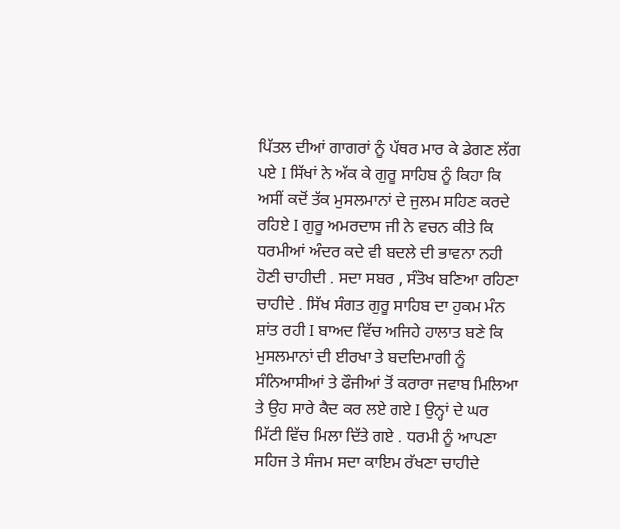ਪਿੱਤਲ ਦੀਆਂ ਗਾਗਰਾਂ ਨੂੰ ਪੱਥਰ ਮਾਰ ਕੇ ਡੇਗਣ ਲੱਗ ਪਏ I ਸਿੱਖਾਂ ਨੇ ਅੱਕ ਕੇ ਗੁਰੂ ਸਾਹਿਬ ਨੂੰ ਕਿਹਾ ਕਿ ਅਸੀਂ ਕਦੋਂ ਤੱਕ ਮੁਸਲਮਾਨਾਂ ਦੇ ਜੁਲਮ ਸਹਿਣ ਕਰਦੇ ਰਹਿਏ I ਗੁਰੂ ਅਮਰਦਾਸ ਜੀ ਨੇ ਵਚਨ ਕੀਤੇ ਕਿ ਧਰਮੀਆਂ ਅੰਦਰ ਕਦੇ ਵੀ ਬਦਲੇ ਦੀ ਭਾਵਨਾ ਨਹੀ ਹੋਣੀ ਚਾਹੀਦੀ . ਸਦਾ ਸਬਰ , ਸੰਤੋਖ ਬਣਿਆ ਰਹਿਣਾ ਚਾਹੀਦੇ . ਸਿੱਖ ਸੰਗਤ ਗੁਰੂ ਸਾਹਿਬ ਦਾ ਹੁਕਮ ਮੰਨ ਸ਼ਾਂਤ ਰਹੀ I ਬਾਅਦ ਵਿੱਚ ਅਜਿਹੇ ਹਾਲਾਤ ਬਣੇ ਕਿ ਮੁਸਲਮਾਨਾਂ ਦੀ ਈਰਖਾ ਤੇ ਬਦਦਿਮਾਗੀ ਨੂੰ ਸੰਨਿਆਸੀਆਂ ਤੇ ਫੌਜੀਆਂ ਤੋਂ ਕਰਾਰਾ ਜਵਾਬ ਮਿਲਿਆ ਤੇ ਉਹ ਸਾਰੇ ਕੈਦ ਕਰ ਲਏ ਗਏ I ਉਨ੍ਹਾਂ ਦੇ ਘਰ ਮਿੱਟੀ ਵਿੱਚ ਮਿਲਾ ਦਿੱਤੇ ਗਏ . ਧਰਮੀ ਨੂੰ ਆਪਣਾ ਸਹਿਜ ਤੇ ਸੰਜਮ ਸਦਾ ਕਾਇਮ ਰੱਖਣਾ ਚਾਹੀਦੇ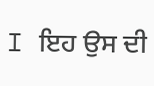I ਇਹ ਉਸ ਦੀ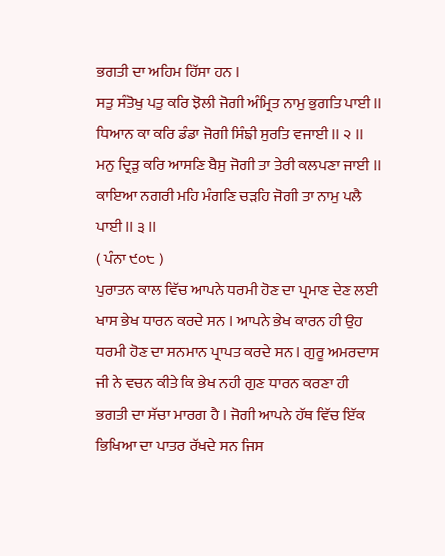ਭਗਤੀ ਦਾ ਅਹਿਮ ਹਿੱਸਾ ਹਨ I
ਸਤੁ ਸੰਤੋਖੁ ਪਤੁ ਕਰਿ ਝੋਲੀ ਜੋਗੀ ਅੰਮ੍ਰਿਤ ਨਾਮੁ ਭੁਗਤਿ ਪਾਈ II
ਧਿਆਨ ਕਾ ਕਰਿ ਡੰਡਾ ਜੋਗੀ ਸਿੰਙੀ ਸੁਰਤਿ ਵਜਾਈ II ੨ II
ਮਨੁ ਦ੍ਰਿੜੁ ਕਰਿ ਆਸਣਿ ਬੈਸੁ ਜੋਗੀ ਤਾ ਤੇਰੀ ਕਲਪਣਾ ਜਾਈ II
ਕਾਇਆ ਨਗਰੀ ਮਹਿ ਮੰਗਣਿ ਚੜਹਿ ਜੋਗੀ ਤਾ ਨਾਮੁ ਪਲੈ ਪਾਈ II ੩ II
( ਪੰਨਾ ੯੦੮ )
ਪੁਰਾਤਨ ਕਾਲ ਵਿੱਚ ਆਪਨੇ ਧਰਮੀ ਹੋਣ ਦਾ ਪ੍ਰਮਾਣ ਦੇਣ ਲਈ ਖਾਸ ਭੇਖ ਧਾਰਨ ਕਰਦੇ ਸਨ I ਆਪਨੇ ਭੇਖ ਕਾਰਨ ਹੀ ਉਹ ਧਰਮੀ ਹੋਣ ਦਾ ਸਨਮਾਨ ਪ੍ਰਾਪਤ ਕਰਦੇ ਸਨ I ਗੁਰੂ ਅਮਰਦਾਸ ਜੀ ਨੇ ਵਚਨ ਕੀਤੇ ਕਿ ਭੇਖ ਨਹੀ ਗੁਣ ਧਾਰਨ ਕਰਣਾ ਹੀ ਭਗਤੀ ਦਾ ਸੱਚਾ ਮਾਰਗ ਹੈ I ਜੋਗੀ ਆਪਨੇ ਹੱਥ ਵਿੱਚ ਇੱਕ ਭਿਖਿਆ ਦਾ ਪਾਤਰ ਰੱਖਦੇ ਸਨ ਜਿਸ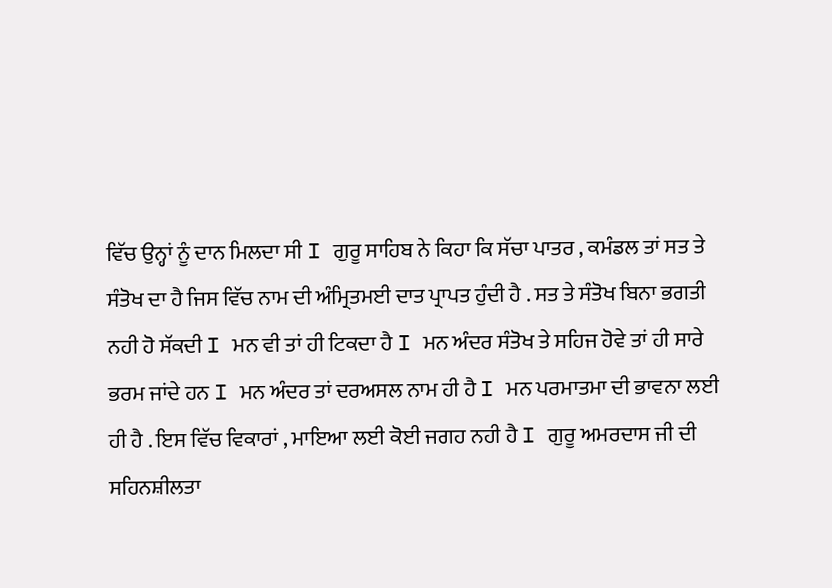ਵਿੱਚ ਉਨ੍ਹਾਂ ਨੂੰ ਦਾਨ ਮਿਲਦਾ ਸੀ I ਗੁਰੂ ਸਾਹਿਬ ਨੇ ਕਿਹਾ ਕਿ ਸੱਚਾ ਪਾਤਰ , ਕਮੰਡਲ ਤਾਂ ਸਤ ਤੇ ਸੰਤੋਖ ਦਾ ਹੈ ਜਿਸ ਵਿੱਚ ਨਾਮ ਦੀ ਅੰਮ੍ਰਿਤਮਈ ਦਾਤ ਪ੍ਰਾਪਤ ਹੁੰਦੀ ਹੈ . ਸਤ ਤੇ ਸੰਤੋਖ ਬਿਨਾ ਭਗਤੀ ਨਹੀ ਹੋ ਸੱਕਦੀ I ਮਨ ਵੀ ਤਾਂ ਹੀ ਟਿਕਦਾ ਹੈ I ਮਨ ਅੰਦਰ ਸੰਤੋਖ ਤੇ ਸਹਿਜ ਹੋਵੇ ਤਾਂ ਹੀ ਸਾਰੇ ਭਰਮ ਜਾਂਦੇ ਹਨ I ਮਨ ਅੰਦਰ ਤਾਂ ਦਰਅਸਲ ਨਾਮ ਹੀ ਹੈ I ਮਨ ਪਰਮਾਤਮਾ ਦੀ ਭਾਵਨਾ ਲਈ ਹੀ ਹੈ . ਇਸ ਵਿੱਚ ਵਿਕਾਰਾਂ , ਮਾਇਆ ਲਈ ਕੋਈ ਜਗਹ ਨਹੀ ਹੈ I ਗੁਰੂ ਅਮਰਦਾਸ ਜੀ ਦੀ ਸਹਿਨਸ਼ੀਲਤਾ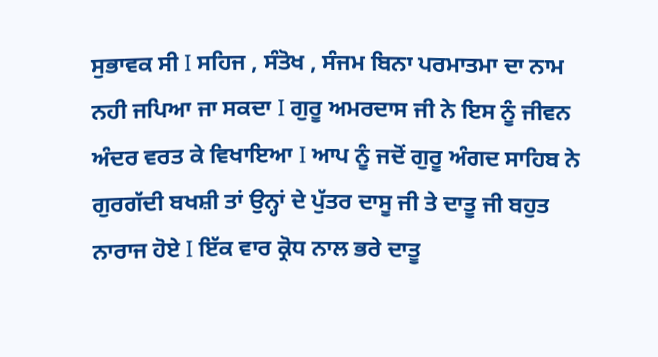ਸੁਭਾਵਕ ਸੀ I ਸਹਿਜ , ਸੰਤੋਖ , ਸੰਜਮ ਬਿਨਾ ਪਰਮਾਤਮਾ ਦਾ ਨਾਮ ਨਹੀ ਜਪਿਆ ਜਾ ਸਕਦਾ I ਗੁਰੂ ਅਮਰਦਾਸ ਜੀ ਨੇ ਇਸ ਨੂੰ ਜੀਵਨ ਅੰਦਰ ਵਰਤ ਕੇ ਵਿਖਾਇਆ I ਆਪ ਨੂੰ ਜਦੋਂ ਗੁਰੂ ਅੰਗਦ ਸਾਹਿਬ ਨੇ ਗੁਰਗੱਦੀ ਬਖਸ਼ੀ ਤਾਂ ਉਨ੍ਹਾਂ ਦੇ ਪੁੱਤਰ ਦਾਸੂ ਜੀ ਤੇ ਦਾਤੂ ਜੀ ਬਹੁਤ ਨਾਰਾਜ ਹੋਏ I ਇੱਕ ਵਾਰ ਕ੍ਰੋਧ ਨਾਲ ਭਰੇ ਦਾਤੂ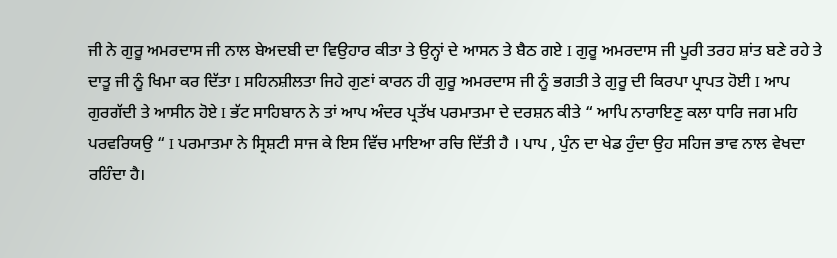ਜੀ ਨੇ ਗੁਰੂ ਅਮਰਦਾਸ ਜੀ ਨਾਲ ਬੇਅਦਬੀ ਦਾ ਵਿਉਹਾਰ ਕੀਤਾ ਤੇ ਉਨ੍ਹਾਂ ਦੇ ਆਸਨ ਤੇ ਬੈਠ ਗਏ I ਗੁਰੂ ਅਮਰਦਾਸ ਜੀ ਪੂਰੀ ਤਰਹ ਸ਼ਾਂਤ ਬਣੇ ਰਹੇ ਤੇ ਦਾਤੂ ਜੀ ਨੂੰ ਖਿਮਾ ਕਰ ਦਿੱਤਾ I ਸਹਿਨਸ਼ੀਲਤਾ ਜਿਹੇ ਗੁਣਾਂ ਕਾਰਨ ਹੀ ਗੁਰੂ ਅਮਰਦਾਸ ਜੀ ਨੂੰ ਭਗਤੀ ਤੇ ਗੁਰੂ ਦੀ ਕਿਰਪਾ ਪ੍ਰਾਪਤ ਹੋਈ I ਆਪ ਗੁਰਗੱਦੀ ਤੇ ਆਸੀਨ ਹੋਏ I ਭੱਟ ਸਾਹਿਬਾਨ ਨੇ ਤਾਂ ਆਪ ਅੰਦਰ ਪ੍ਰਤੱਖ ਪਰਮਾਤਮਾ ਦੇ ਦਰਸ਼ਨ ਕੀਤੇ “ ਆਪਿ ਨਾਰਾਇਣੁ ਕਲਾ ਧਾਰਿ ਜਗ ਮਹਿ ਪਰਵਰਿਯਉ “ I ਪਰਮਾਤਮਾ ਨੇ ਸ੍ਰਿਸ਼ਟੀ ਸਾਜ ਕੇ ਇਸ ਵਿੱਚ ਮਾਇਆ ਰਚਿ ਦਿੱਤੀ ਹੈ । ਪਾਪ , ਪੁੰਨ ਦਾ ਖੇਡ ਹੁੰਦਾ ਉਹ ਸਹਿਜ ਭਾਵ ਨਾਲ ਵੇਖਦਾ ਰਹਿੰਦਾ ਹੈ।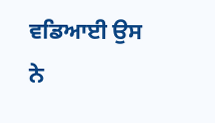ਵਡਿਆਈ ਉਸ ਨੇ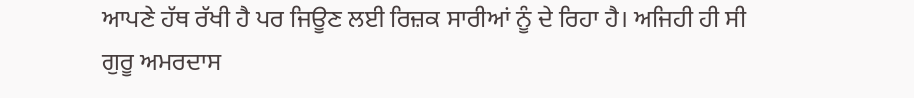ਆਪਣੇ ਹੱਥ ਰੱਖੀ ਹੈ ਪਰ ਜਿਊਣ ਲਈ ਰਿਜ਼ਕ ਸਾਰੀਆਂ ਨੂੰ ਦੇ ਰਿਹਾ ਹੈ। ਅਜਿਹੀ ਹੀ ਸੀ ਗੁਰੂ ਅਮਰਦਾਸ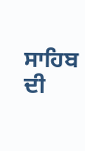ਸਾਹਿਬ ਦੀ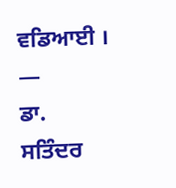ਵਡਿਆਈ ।
—
ਡਾ. ਸਤਿੰਦਰ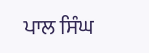ਪਾਲ ਸਿੰਘ